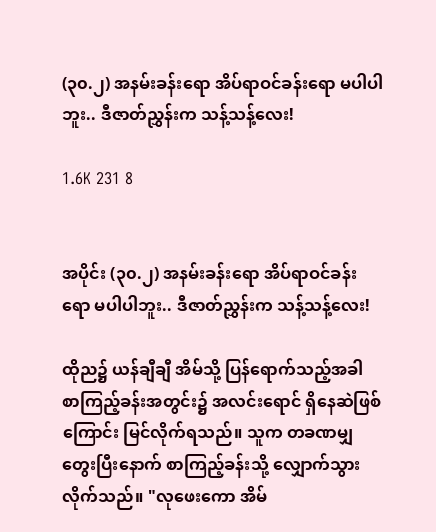(၃၀.၂) အနမ်းခန်းရော အိပ်ရာဝင်ခန်းရော မပါပါဘူး.. ဒီဇာတ်ညွှန်းက သန့်သန့်လေး!

1.6K 231 8


အပိုင်း (၃၀.၂) အနမ်းခန်းရော အိပ်ရာဝင်ခန်းရော မပါပါဘူး.. ဒီဇာတ်ညွှန်းက သန့်သန့်လေး!

ထိုည၌ ယန်ချီချီ အိမ်သို့ ပြန်ရောက်သည့်အခါ စာကြည့်ခန်းအတွင်း၌ အလင်းရောင် ရှိနေဆဲဖြစ်ကြောင်း မြင်လိုက်ရသည်။ သူက တခဏမျှ တွေးပြီးနောက် စာကြည့်ခန်းသို့ လျှောက်သွားလိုက်သည်။ "လုဖေးကော အိမ်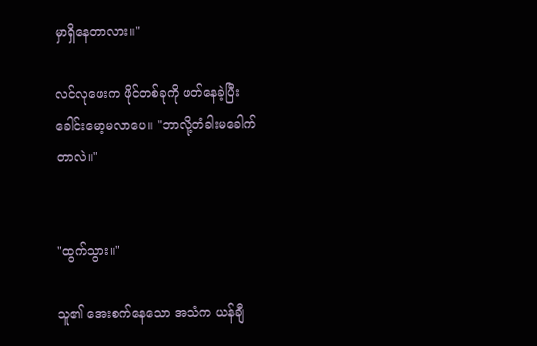မှာရှိနေတာလား။"

လင်လုဖေးက ဖိုင်တစ်ခုကို ဖတ်နေခဲ့ပြီး ခေါင်းမော့မလာပေ။ "ဘာလို့တံခါးမခေါက်တာလဲ။"


"ထွက်သွား။"

သူ၏ အေးစက်နေသော အသံက ယန်ချီ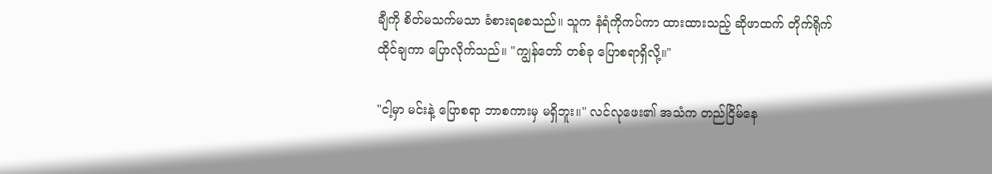ချီကို စိတ်မသက်မသာ ခံစားရစေသည်။ သူက နံရံကိုကပ်ကာ ထားထားသည့် ဆိုဖာထက် တိုက်ရိုက်ထိုင်ချကာ ပြောလိုက်သည်။ "ကျွန်တော် တစ်ခု ပြောစရာရှိလို့။"

"ငါ့မှာ မင်းနဲ့ ပြောစရာ ဘာစကားမှ မရှိဘူး။" လင်လုဖေး၏ အသံက တည်ငြိမ်နေ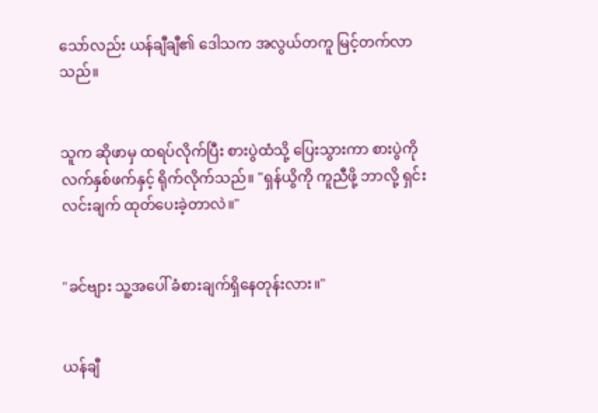သော်လည်း ယန်ချီချီ၏ ဒေါသက အလွယ်တကူ မြင့်တက်လာသည်။


သူက ဆိုဖာမှ ထရပ်လိုက်ပြီး စားပွဲထံသို့ ပြေးသွားကာ စားပွဲကို လက်နှစ်ဖက်နှင့် ရိုက်လိုက်သည်။ "ရှန်ယွိကို ကူညီဖို့ ဘာလို့ ရှင်းလင်းချက် ထုတ်ပေးခဲ့တာလဲ။"


"ခင်ဗျား သူ့အပေါ် ခံစားချက်ရှိနေတုန်းလား။"


ယန်ချီ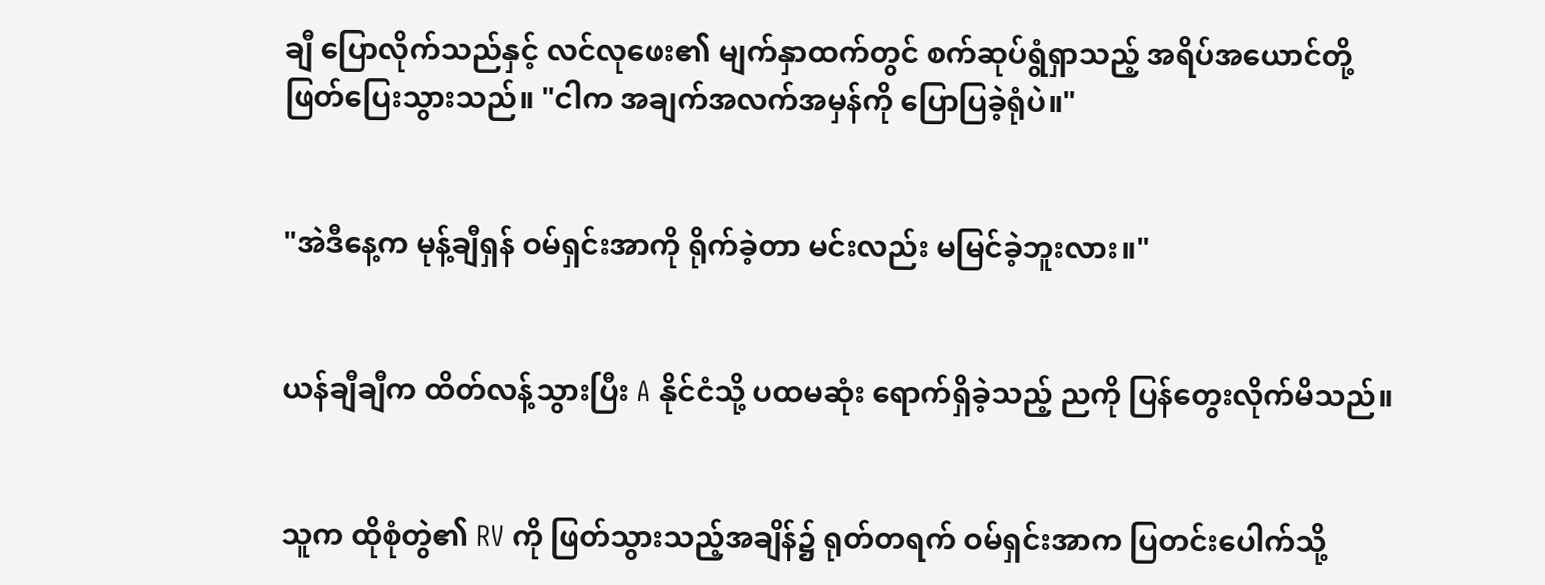ချီ ပြောလိုက်သည်နှင့် လင်လုဖေး၏ မျက်နှာထက်တွင် စက်ဆုပ်ရွံရှာသည့် အရိပ်အယောင်တို့ ဖြတ်ပြေးသွားသည်။ "ငါက အချက်အလက်အမှန်ကို ပြောပြခဲ့ရုံပဲ။"


"အဲဒီနေ့က မုန့်ချီရှန် ဝမ်ရှင်းအာကို ရိုက်ခဲ့တာ မင်းလည်း မမြင်ခဲ့ဘူးလား။"


ယန်ချီချီက ထိတ်လန့်သွားပြီး A နိုင်ငံသို့ ပထမဆုံး ရောက်ရှိခဲ့သည့် ညကို ပြန်တွေးလိုက်မိသည်။


သူက ထိုစုံတွဲ၏ RV ကို ဖြတ်သွားသည့်အချိန်၌ ရုတ်တရက် ဝမ်ရှင်းအာက ပြတင်းပေါက်သို့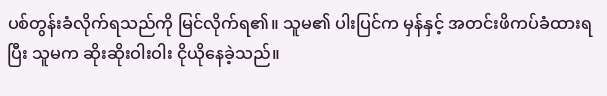ပစ်တွန်းခံလိုက်ရသည်ကို မြင်လိုက်ရ၏။ သူမ၏ ပါးပြင်က မှန်နှင့် အတင်းဖိကပ်ခံထားရပြီး သူမက ဆိုးဆိုးဝါးဝါး ငိုယိုနေခဲ့သည်။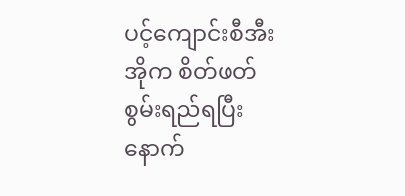ပင့်ကျောင်းစီအီးအိုက စိတ်ဖတ်စွမ်းရည်ရပြီးနောက်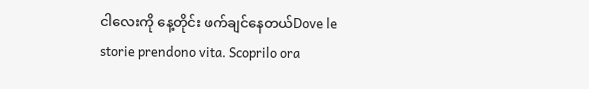ငါလေးကို နေ့တိုင်း ဖက်ချင်နေတယ်Dove le storie prendono vita. Scoprilo ora